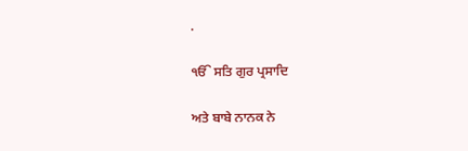.

ੴ ਸਤਿ ਗੁਰ ਪ੍ਰਸਾਦਿ

ਅਤੇ ਬਾਬੇ ਨਾਨਕ ਨੇ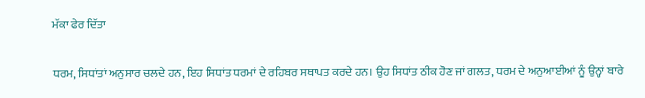ਮੱਕਾ ਫੇਰ ਦਿੱਤਾ

ਧਰਮ, ਸਿਧਾਂਤਾਂ ਅਨੁਸਾਰ ਚਲਦੇ ਹਨ, ਇਹ ਸਿਧਾਂਤ ਧਰਮਾਂ ਦੇ ਰਹਿਬਰ ਸਥਾਪਤ ਕਰਦੇ ਹਨ। ਉਹ ਸਿਧਾਂਤ ਠੀਕ ਹੋਣ ਜਾਂ ਗਲਤ, ਧਰਮ ਦੇ ਅਨੁਆਈਆਂ ਨੂੰ ਉਨ੍ਹਾਂ ਬਾਰੇ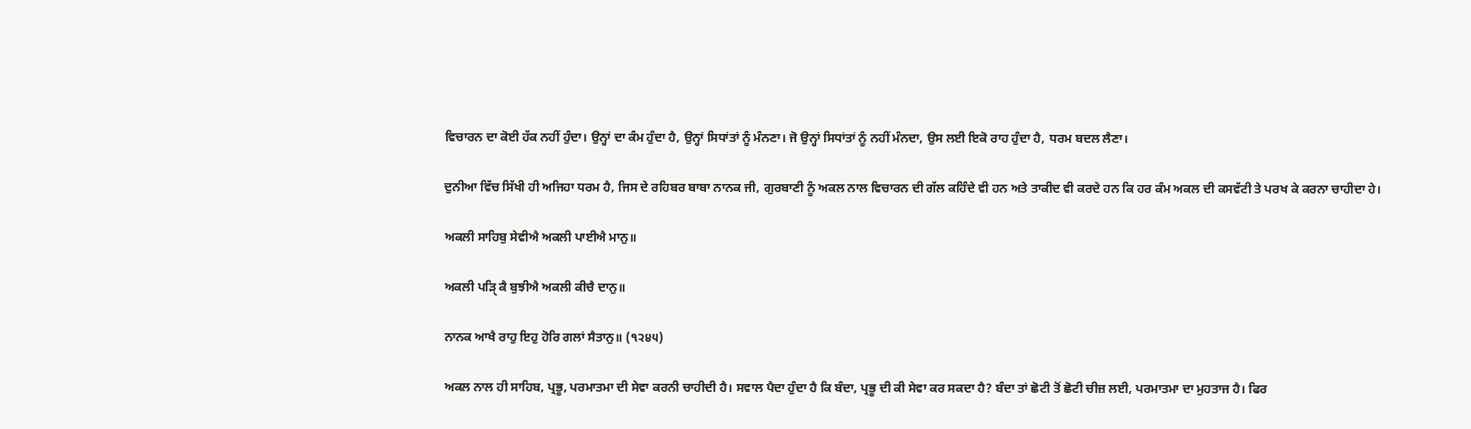ਵਿਚਾਰਨ ਦਾ ਕੋਈ ਹੱਕ ਨਹੀਂ ਹੁੰਦਾ। ਉਨ੍ਹਾਂ ਦਾ ਕੰਮ ਹੁੰਦਾ ਹੈ, ਉਨ੍ਹਾਂ ਸਿਧਾਂਤਾਂ ਨੂੰ ਮੰਨਣਾ। ਜੋ ਉਨ੍ਹਾਂ ਸਿਧਾਂਤਾਂ ਨੂੰ ਨਹੀਂ ਮੰਨਦਾ, ਉਸ ਲਈ ਇਕੋ ਰਾਹ ਹੁੰਦਾ ਹੈ, ਧਰਮ ਬਦਲ ਲੈਣਾ।

ਦੁਨੀਆ ਵਿੱਚ ਸਿੱਖੀ ਹੀ ਅਜਿਹਾ ਧਰਮ ਹੈ, ਜਿਸ ਦੇ ਰਹਿਬਰ ਬਾਬਾ ਨਾਨਕ ਜੀ, ਗੁਰਬਾਣੀ ਨੂੰ ਅਕਲ ਨਾਲ ਵਿਚਾਰਨ ਦੀ ਗੱਲ ਕਹਿੰਦੇ ਵੀ ਹਨ ਅਤੇ ਤਾਕੀਦ ਵੀ ਕਰਦੇ ਹਨ ਕਿ ਹਰ ਕੰਮ ਅਕਲ ਦੀ ਕਸਵੱਟੀ ਤੇ ਪਰਖ ਕੇ ਕਰਨਾ ਚਾਹੀਦਾ ਹੇ।

ਅਕਲੀ ਸਾਹਿਬੁ ਸੇਵੀਐ ਅਕਲੀ ਪਾਈਐ ਮਾਨੁ॥

ਅਕਲੀ ਪੜਿੑ ਕੈ ਬੁਝੀਐ ਅਕਲੀ ਕੀਚੈ ਦਾਨੁ॥

ਨਾਨਕ ਆਖੈ ਰਾਹੁ ਇਹੁ ਹੋਰਿ ਗਲਾਂ ਸੈਤਾਨੁ॥ (੧੨੪੫)

ਅਕਲ ਨਾਲ ਹੀ ਸਾਹਿਬ, ਪ੍ਰਭੂ, ਪਰਮਾਤਮਾ ਦੀ ਸੇਵਾ ਕਰਨੀ ਚਾਹੀਦੀ ਹੈ। ਸਵਾਲ ਪੈਦਾ ਹੁੰਦਾ ਹੈ ਕਿ ਬੰਦਾ, ਪ੍ਰਭੂ ਦੀ ਕੀ ਸੇਵਾ ਕਰ ਸਕਦਾ ਹੈ? ਬੰਦਾ ਤਾਂ ਛੋਟੀ ਤੋਂ ਛੋਟੀ ਚੀਜ਼ ਲਈ, ਪਰਮਾਤਮਾ ਦਾ ਮੁਹਤਾਜ ਹੈ। ਫਿਰ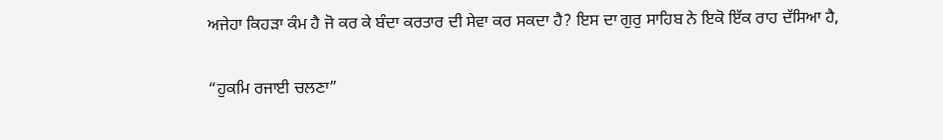ਅਜੇਹਾ ਕਿਹੜਾ ਕੰਮ ਹੈ ਜੋ ਕਰ ਕੇ ਬੰਦਾ ਕਰਤਾਰ ਦੀ ਸੇਵਾ ਕਰ ਸਕਦਾ ਹੈ? ਇਸ ਦਾ ਗੁਰੁ ਸਾਹਿਬ ਨੇ ਇਕੋ ਇੱਕ ਰਾਹ ਦੱਸਿਆ ਹੈ,

“ਹੁਕਮਿ ਰਜਾਈ ਚਲਣਾ”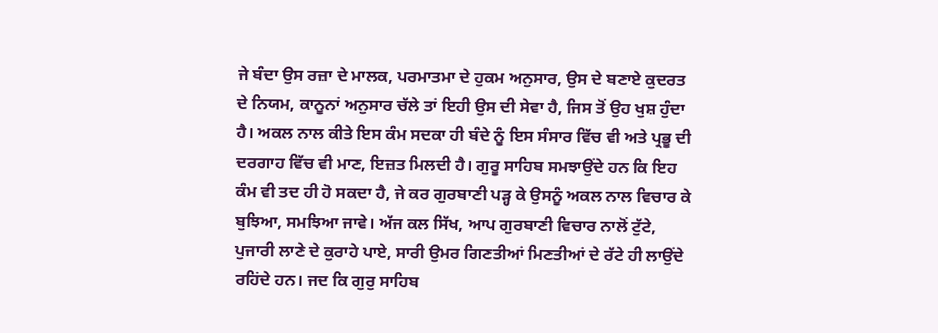ਜੇ ਬੰਦਾ ਉਸ ਰਜ਼ਾ ਦੇ ਮਾਲਕ, ਪਰਮਾਤਮਾ ਦੇ ਹੁਕਮ ਅਨੁਸਾਰ, ਉਸ ਦੇ ਬਣਾਏ ਕੁਦਰਤ ਦੇ ਨਿਯਮ, ਕਾਨੂਨਾਂ ਅਨੁਸਾਰ ਚੱਲੇ ਤਾਂ ਇਹੀ ਉਸ ਦੀ ਸੇਵਾ ਹੈ, ਜਿਸ ਤੋਂ ਉਹ ਖੁਸ਼ ਹੁੰਦਾ ਹੈ। ਅਕਲ ਨਾਲ ਕੀਤੇ ਇਸ ਕੰਮ ਸਦਕਾ ਹੀ ਬੰਦੇ ਨੂੰ ਇਸ ਸੰਸਾਰ ਵਿੱਚ ਵੀ ਅਤੇ ਪ੍ਰਭੂ ਦੀ ਦਰਗਾਹ ਵਿੱਚ ਵੀ ਮਾਣ, ਇਜ਼ਤ ਮਿਲਦੀ ਹੈ। ਗੁਰੂ ਸਾਹਿਬ ਸਮਝਾਉਂਦੇ ਹਨ ਕਿ ਇਹ ਕੰਮ ਵੀ ਤਦ ਹੀ ਹੋ ਸਕਦਾ ਹੈ, ਜੇ ਕਰ ਗੁਰਬਾਣੀ ਪੜ੍ਹ ਕੇ ਉਸਨੂੰ ਅਕਲ ਨਾਲ ਵਿਚਾਰ ਕੇ ਬੁਝਿਆ, ਸਮਝਿਆ ਜਾਵੇ। ਅੱਜ ਕਲ ਸਿੱਖ, ਆਪ ਗੁਰਬਾਣੀ ਵਿਚਾਰ ਨਾਲੋਂ ਟੁੱਟੇ, ਪੁਜਾਰੀ ਲਾਣੇ ਦੇ ਕੁਰਾਹੇ ਪਾਏ, ਸਾਰੀ ਉਮਰ ਗਿਣਤੀਆਂ ਮਿਣਤੀਆਂ ਦੇ ਰੱਟੇ ਹੀ ਲਾਉਂਦੇ ਰਹਿਂਦੇ ਹਨ। ਜਦ ਕਿ ਗੁਰੁ ਸਾਹਿਬ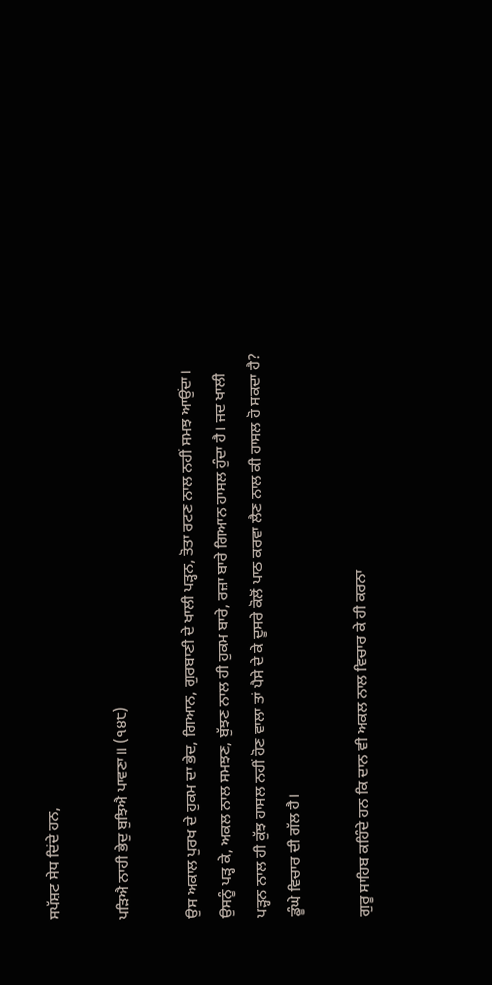ਸਪੱਸ਼ਟ ਸੇਧ ਦਿਂਦੇ ਹਨ,

ਪੜਿਐ ਨਾਹੀ ਭੇਦੁ ਬੁਝਿਐ ਪਾਵਣਾ॥ (੧੪੮)

ਉਸ ਅਕਾਲ ਪੁਰਖ ਦੇ ਹੁਕਮ ਦਾ ਭੇਦ, ਗਿਆਨ, ਗੁਰਬਾਣੀ ਦੇ ਖਾਲੀ ਪੜ੍ਹਨ, ਤੋਤਾ ਰਟਣ ਨਾਲ ਨਹੀਂ ਸਮਝ ਆਉਂਦਾ। ਉਸਨੂੰ ਪੜ੍ਹ ਕੇ, ਅਕਲ ਨਾਲ ਸਮਝਣ, ਬੁੱਝਣ ਨਾਲ ਹੀ ਹੁਕਮ ਬਾਰੇ, ਰਜ਼ਾ ਬਾਰੇ ਗਿਆਨ ਹਾਸਲ ਹੁੰਦਾ ਹੈ। ਜਦ ਖਾਲੀ ਪੜ੍ਹਨ ਨਾਲ ਹੀ ਕੁੱਝ ਹਾਸਲ ਨਹੀਂ ਹੋਣ ਵਾਲਾ ਤਾਂ ਪੈਸੇ ਦੇ ਕੇ ਦੂਸਰੇ ਕੋਲੋਂ ਪਾਠ ਕਰਵਾ ਲੈਣ ਨਾਲ ਕੀ ਹਾਸਲ ਹੋ ਸਕਦਾ ਹੈ? ਡੂੰਘੇ ਵਿਚਾਰ ਦੀ ਗੱਲ ਹੈ।

ਗੁਰੂ ਸਾਹਿਬ ਕਹਿੰਦੇ ਹਨ ਕਿ ਦਾਨ ਵੀ ਅਕਲ ਨਾਲ ਵਿਚਾਰ ਕੇ ਹੀ ਕਰਨਾ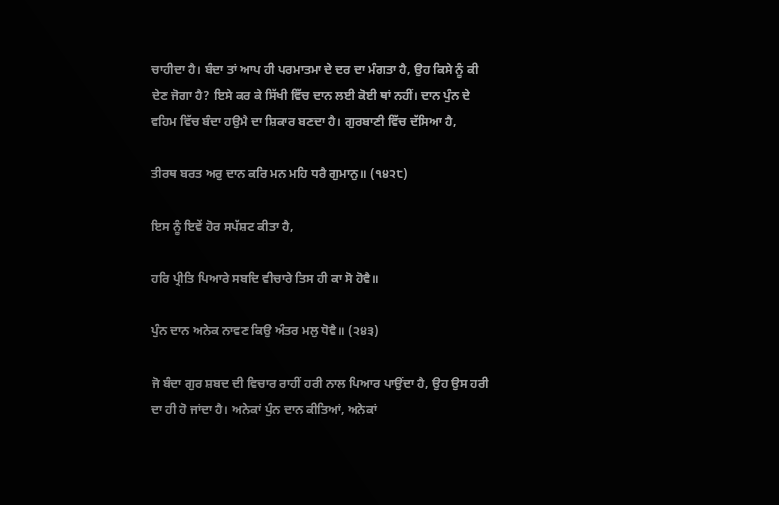ਚਾਹੀਦਾ ਹੈ। ਬੰਦਾ ਤਾਂ ਆਪ ਹੀ ਪਰਮਾਤਮਾ ਦੇ ਦਰ ਦਾ ਮੰਗਤਾ ਹੈ, ਉਹ ਕਿਸੇ ਨੂੰ ਕੀ ਦੇਣ ਜੋਗਾ ਹੈ? ਇਸੇ ਕਰ ਕੇ ਸਿੱਖੀ ਵਿੱਚ ਦਾਨ ਲਈ ਕੋਈ ਥਾਂ ਨਹੀਂ। ਦਾਨ ਪੁੰਨ ਦੇ ਵਹਿਮ ਵਿੱਚ ਬੰਦਾ ਹਉਮੈ ਦਾ ਸ਼ਿਕਾਰ ਬਣਦਾ ਹੈ। ਗੁਰਬਾਣੀ ਵਿੱਚ ਦੱਸਿਆ ਹੈ,

ਤੀਰਥ ਬਰਤ ਅਰੁ ਦਾਨ ਕਰਿ ਮਨ ਮਹਿ ਧਰੈ ਗੁਮਾਨੁ॥ (੧੪੨੮)

ਇਸ ਨੂੰ ਇਵੇਂ ਹੋਰ ਸਪੱਸ਼ਟ ਕੀਤਾ ਹੈ,

ਹਰਿ ਪ੍ਰੀਤਿ ਪਿਆਰੇ ਸਬਦਿ ਵੀਚਾਰੇ ਤਿਸ ਹੀ ਕਾ ਸੋ ਹੋਵੈ॥

ਪੁੰਨ ਦਾਨ ਅਨੇਕ ਨਾਵਣ ਕਿਉ ਅੰਤਰ ਮਲੁ ਧੋਵੈ॥ (੨੪੩)

ਜੋ ਬੰਦਾ ਗੁਰ ਸ਼ਬਦ ਦੀ ਵਿਚਾਰ ਰਾਹੀਂ ਹਰੀ ਨਾਲ ਪਿਆਰ ਪਾਉਂਦਾ ਹੈ, ਉਹ ਉਸ ਹਰੀ ਦਾ ਹੀ ਹੋ ਜਾਂਦਾ ਹੈ। ਅਨੇਕਾਂ ਪੁੰਨ ਦਾਨ ਕੀਤਿਆਂ, ਅਨੇਕਾਂ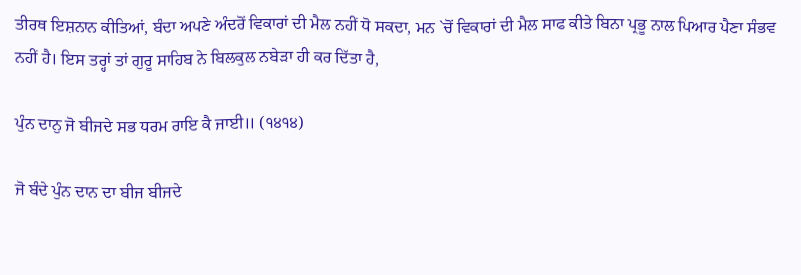ਤੀਰਥ ਇਸ਼ਨਾਨ ਕੀਤਿਆਂ, ਬੰਦਾ ਅਪਣੇ ਅੰਦਰੋਂ ਵਿਕਾਰਾਂ ਦੀ ਮੈਲ ਨਹੀਂ ਧੋ ਸਕਦਾ, ਮਨ `ਚੋਂ ਵਿਕਾਰਾਂ ਦੀ ਮੈਲ ਸਾਫ ਕੀਤੇ ਬਿਨਾ ਪ੍ਰਭੂ ਨਾਲ ਪਿਆਰ ਪੈਣਾ ਸੰਭਵ ਨਹੀਂ ਹੈ। ਇਸ ਤਰ੍ਹਾਂ ਤਾਂ ਗੁਰੂ ਸਾਹਿਬ ਨੇ ਬਿਲਕੁਲ ਨਬੇੜਾ ਹੀ ਕਰ ਦਿੱਤਾ ਹੈ,

ਪੁੰਨ ਦਾਨੁ ਜੋ ਬੀਜਦੇ ਸਭ ਧਰਮ ਰਾਇ ਕੈ ਜਾਈ॥ (੧੪੧੪)

ਜੋ ਬੰਦੇ ਪੁੰਨ ਦਾਨ ਦਾ ਬੀਜ ਬੀਜਦੇ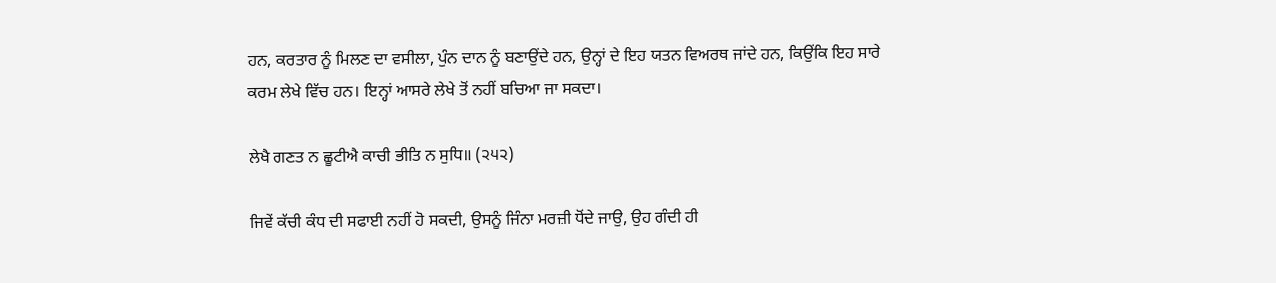ਹਨ, ਕਰਤਾਰ ਨੂੰ ਮਿਲਣ ਦਾ ਵਸੀਲਾ, ਪੁੰਨ ਦਾਨ ਨੂੰ ਬਣਾਉਂਦੇ ਹਨ, ਉਨ੍ਹਾਂ ਦੇ ਇਹ ਯਤਨ ਵਿਅਰਥ ਜਾਂਦੇ ਹਨ, ਕਿਉਂਕਿ ਇਹ ਸਾਰੇ ਕਰਮ ਲੇਖੇ ਵਿੱਚ ਹਨ। ਇਨ੍ਹਾਂ ਆਸਰੇ ਲੇਖੇ ਤੋਂ ਨਹੀਂ ਬਚਿਆ ਜਾ ਸਕਦਾ।

ਲੇਖੈ ਗਣਤ ਨ ਛੂਟੀਐ ਕਾਚੀ ਭੀਤਿ ਨ ਸੁਧਿ॥ (੨੫੨)

ਜਿਵੇਂ ਕੱਚੀ ਕੰਧ ਦੀ ਸਫਾਈ ਨਹੀਂ ਹੋ ਸਕਦੀ, ਉਸਨੂੰ ਜਿੰਨਾ ਮਰਜ਼ੀ ਧੋਂਦੇ ਜਾਉ, ਉਹ ਗੰਦੀ ਹੀ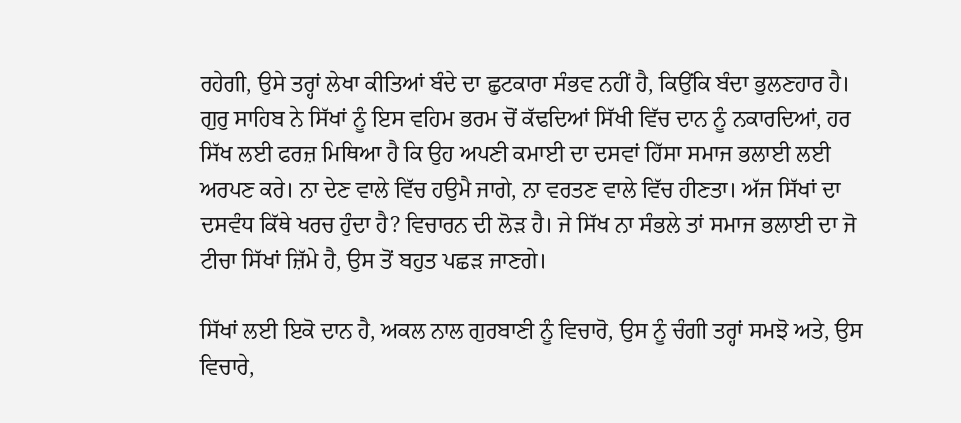ਰਹੇਗੀ, ਉਸੇ ਤਰ੍ਹਾਂ ਲੇਖਾ ਕੀਤਿਆਂ ਬੰਦੇ ਦਾ ਛੁਟਕਾਰਾ ਸੰਭਵ ਨਹੀਂ ਹੈ, ਕਿਉਂਕਿ ਬੰਦਾ ਭੁਲਣਹਾਰ ਹੈ। ਗੁਰੁ ਸਾਹਿਬ ਨੇ ਸਿੱਖਾਂ ਨੂੰ ਇਸ ਵਹਿਮ ਭਰਮ ਚੋਂ ਕੱਢਦਿਆਂ ਸਿੱਖੀ ਵਿੱਚ ਦਾਨ ਨੂੰ ਨਕਾਰਦਿਆਂ, ਹਰ ਸਿੱਖ ਲਈ ਫਰਜ਼ ਮਿਥਿਆ ਹੈ ਕਿ ਉਹ ਅਪਣੀ ਕਮਾਈ ਦਾ ਦਸਵਾਂ ਹਿੱਸਾ ਸਮਾਜ ਭਲਾਈ ਲਈ ਅਰਪਣ ਕਰੇ। ਨਾ ਦੇਣ ਵਾਲੇ ਵਿੱਚ ਹਉਮੈ ਜਾਗੇ, ਨਾ ਵਰਤਣ ਵਾਲੇ ਵਿੱਚ ਹੀਣਤਾ। ਅੱਜ ਸਿੱਖਾਂ ਦਾ ਦਸਵੰਧ ਕਿੱਥੇ ਖਰਚ ਹੁੰਦਾ ਹੈ? ਵਿਚਾਰਨ ਦੀ ਲੋੜ ਹੈ। ਜੇ ਸਿੱਖ ਨਾ ਸੰਭਲੇ ਤਾਂ ਸਮਾਜ ਭਲਾਈ ਦਾ ਜੋ ਟੀਚਾ ਸਿੱਖਾਂ ਜ਼ਿੱਮੇ ਹੈ, ਉਸ ਤੋਂ ਬਹੁਤ ਪਛੜ ਜਾਣਗੇ।

ਸਿੱਖਾਂ ਲਈ ਇਕੋ ਦਾਨ ਹੈ, ਅਕਲ ਨਾਲ ਗੁਰਬਾਣੀ ਨੂੰ ਵਿਚਾਰੋ, ਉਸ ਨੂੰ ਚੰਗੀ ਤਰ੍ਹਾਂ ਸਮਝੋ ਅਤੇ, ਉਸ ਵਿਚਾਰੇ,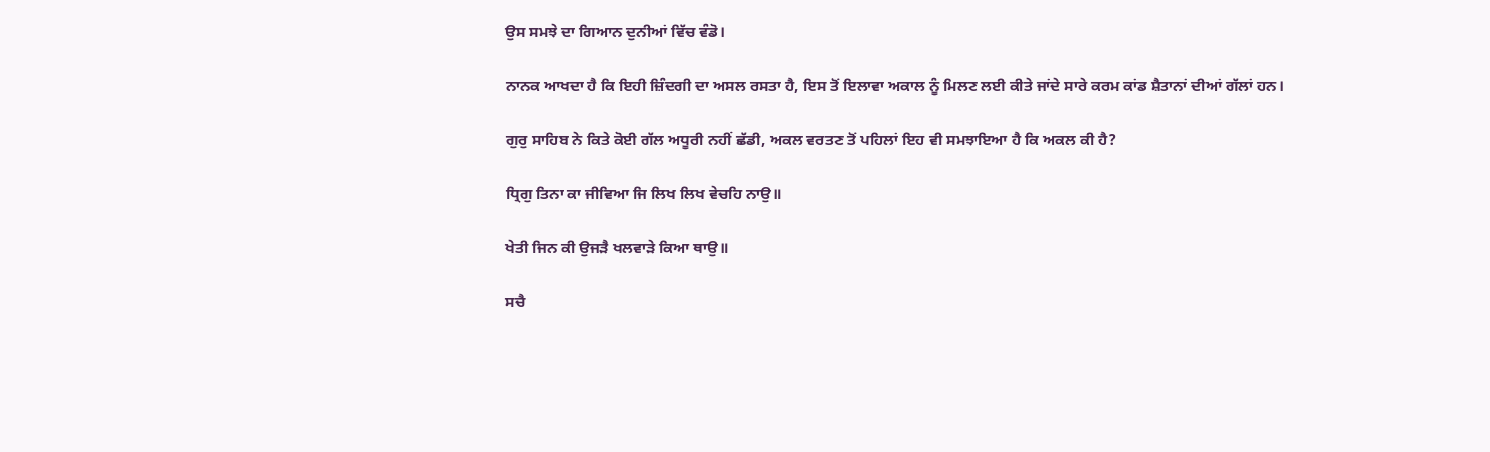ਉਸ ਸਮਝੇ ਦਾ ਗਿਆਨ ਦੁਨੀਆਂ ਵਿੱਚ ਵੰਡੋ।

ਨਾਨਕ ਆਖਦਾ ਹੈ ਕਿ ਇਹੀ ਜ਼ਿੰਦਗੀ ਦਾ ਅਸਲ ਰਸਤਾ ਹੈ, ਇਸ ਤੋਂ ਇਲਾਵਾ ਅਕਾਲ ਨੂੰ ਮਿਲਣ ਲਈ ਕੀਤੇ ਜਾਂਦੇ ਸਾਰੇ ਕਰਮ ਕਾਂਡ ਸ਼ੈਤਾਨਾਂ ਦੀਆਂ ਗੱਲਾਂ ਹਨ।

ਗੁਰੁ ਸਾਹਿਬ ਨੇ ਕਿਤੇ ਕੋਈ ਗੱਲ ਅਧੂਰੀ ਨਹੀਂ ਛੱਡੀ, ਅਕਲ ਵਰਤਣ ਤੋਂ ਪਹਿਲਾਂ ਇਹ ਵੀ ਸਮਝਾਇਆ ਹੈ ਕਿ ਅਕਲ ਕੀ ਹੈ?

ਧ੍ਰਿਗੁ ਤਿਨਾ ਕਾ ਜੀਵਿਆ ਜਿ ਲਿਖ ਲਿਖ ਵੇਚਹਿ ਨਾਉ॥

ਖੇਤੀ ਜਿਨ ਕੀ ਉਜੜੈ ਖਲਵਾੜੇ ਕਿਆ ਥਾਉ॥

ਸਚੈ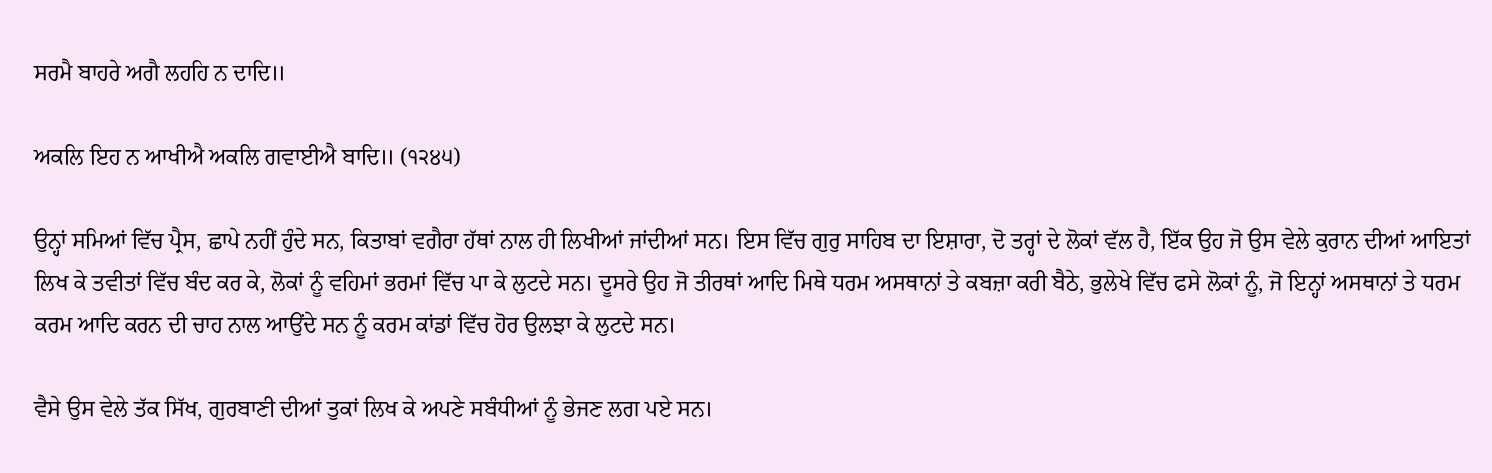ਸਰਮੈ ਬਾਹਰੇ ਅਗੈ ਲਹਹਿ ਨ ਦਾਦਿ॥

ਅਕਲਿ ਇਹ ਨ ਆਖੀਐ ਅਕਲਿ ਗਵਾਈਐ ਬਾਦਿ॥ (੧੨੪੫)

ਉਨ੍ਹਾਂ ਸਮਿਆਂ ਵਿੱਚ ਪ੍ਰੈਸ, ਛਾਪੇ ਨਹੀਂ ਹੁੰਦੇ ਸਨ, ਕਿਤਾਬਾਂ ਵਗੈਰਾ ਹੱਥਾਂ ਨਾਲ ਹੀ ਲਿਖੀਆਂ ਜਾਂਦੀਆਂ ਸਨ। ਇਸ ਵਿੱਚ ਗੁਰੁ ਸਾਹਿਬ ਦਾ ਇਸ਼ਾਰਾ, ਦੋ ਤਰ੍ਹਾਂ ਦੇ ਲੋਕਾਂ ਵੱਲ ਹੈ, ਇੱਕ ਉਹ ਜੋ ਉਸ ਵੇਲੇ ਕੁਰਾਨ ਦੀਆਂ ਆਇਤਾਂ ਲਿਖ ਕੇ ਤਵੀਤਾਂ ਵਿੱਚ ਬੰਦ ਕਰ ਕੇ, ਲੋਕਾਂ ਨੂੰ ਵਹਿਮਾਂ ਭਰਮਾਂ ਵਿੱਚ ਪਾ ਕੇ ਲੁਟਦੇ ਸਨ। ਦੂਸਰੇ ਉਹ ਜੋ ਤੀਰਥਾਂ ਆਦਿ ਮਿਥੇ ਧਰਮ ਅਸਥਾਨਾਂ ਤੇ ਕਬਜ਼ਾ ਕਰੀ ਬੈਠੇ, ਭੁਲੇਖੇ ਵਿੱਚ ਫਸੇ ਲੋਕਾਂ ਨੂੰ, ਜੋ ਇਨ੍ਹਾਂ ਅਸਥਾਨਾਂ ਤੇ ਧਰਮ ਕਰਮ ਆਦਿ ਕਰਨ ਦੀ ਚਾਹ ਨਾਲ ਆਉਂਦੇ ਸਨ ਨੂੰ ਕਰਮ ਕਾਂਡਾਂ ਵਿੱਚ ਹੋਰ ਉਲਝਾ ਕੇ ਲੁਟਦੇ ਸਨ।

ਵੈਸੇ ਉਸ ਵੇਲੇ ਤੱਕ ਸਿੱਖ, ਗੁਰਬਾਣੀ ਦੀਆਂ ਤੁਕਾਂ ਲਿਖ ਕੇ ਅਪਣੇ ਸਬੰਧੀਆਂ ਨੂੰ ਭੇਜਣ ਲਗ ਪਏ ਸਨ।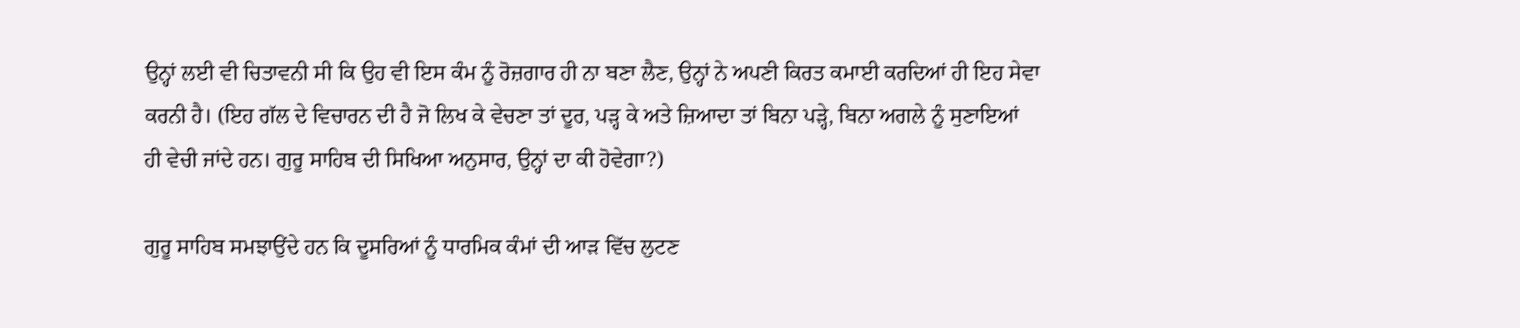ਉਨ੍ਹਾਂ ਲਈ ਵੀ ਚਿਤਾਵਨੀ ਸੀ ਕਿ ਉਹ ਵੀ ਇਸ ਕੰਮ ਨੂੰ ਰੋਜ਼ਗਾਰ ਹੀ ਨਾ ਬਣਾ ਲੈਣ, ਉਨ੍ਹਾਂ ਨੇ ਅਪਣੀ ਕਿਰਤ ਕਮਾਈ ਕਰਦਿਆਂ ਹੀ ਇਹ ਸੇਵਾ ਕਰਨੀ ਹੈ। (ਇਹ ਗੱਲ ਦੇ ਵਿਚਾਰਨ ਦੀ ਹੈ ਜੋ ਲਿਖ ਕੇ ਵੇਚਣਾ ਤਾਂ ਦੂਰ, ਪੜ੍ਹ ਕੇ ਅਤੇ ਜ਼ਿਆਦਾ ਤਾਂ ਬਿਨਾ ਪੜ੍ਹੇ, ਬਿਨਾ ਅਗਲੇ ਨੂੰ ਸੁਣਾਇਆਂ ਹੀ ਵੇਚੀ ਜਾਂਦੇ ਹਨ। ਗੁਰੂ ਸਾਹਿਬ ਦੀ ਸਿਖਿਆ ਅਨੁਸਾਰ, ਉਨ੍ਹਾਂ ਦਾ ਕੀ ਹੋਵੇਗਾ?)

ਗੁਰੂ ਸਾਹਿਬ ਸਮਝਾਉਂਦੇ ਹਨ ਕਿ ਦੂਸਰਿਆਂ ਨੂੰ ਧਾਰਮਿਕ ਕੰਮਾਂ ਦੀ ਆੜ ਵਿੱਚ ਲੁਟਣ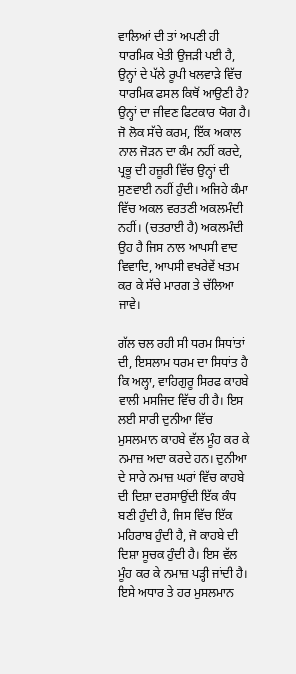ਵਾਲਿਆਂ ਦੀ ਤਾਂ ਅਪਣੀ ਹੀ ਧਾਰਮਿਕ ਖੇਤੀ ਉਜੜੀ ਪਈ ਹੈ, ਉਨ੍ਹਾਂ ਦੇ ਪੱਲੇ ਰੂਪੀ ਖਲਵਾੜੇ ਵਿੱਚ ਧਾਰਮਿਕ ਫਸਲ ਕਿਥੋਂ ਆਉਣੀ ਹੈ? ਉਨ੍ਹਾਂ ਦਾ ਜੀਵਣ ਫਿਟਕਾਰ ਯੋਗ ਹੈ। ਜੋ ਲੋਕ ਸੱਚੇ ਕਰਮ, ਇੱਕ ਅਕਾਲ ਨਾਲ ਜੋੜਨ ਦਾ ਕੰਮ ਨਹੀਂ ਕਰਦੇ, ਪ੍ਰਭੂ ਦੀ ਹਜ਼ੂਰੀ ਵਿੱਚ ਉਨ੍ਹਾਂ ਦੀ ਸੁਣਵਾਈ ਨਹੀਂ ਹੁੰਦੀ। ਅਜਿਹੇ ਕੰਮਾ ਵਿੱਚ ਅਕਲ ਵਰਤਣੀ ਅਕਲਮੰਦੀ ਨਹੀਂ। (ਚਤਰਾਈ ਹੈ) ਅਕਲਮੰਦੀ ਉਹ ਹੈ ਜਿਸ ਨਾਲ ਆਪਸੀ ਵਾਦ ਵਿਵਾਦਿ, ਆਪਸੀ ਵਖਰੇਵੇਂ ਖਤਮ ਕਰ ਕੇ ਸੱਚੇ ਮਾਰਗ ਤੇ ਚੱਲਿਆ ਜਾਵੇ।

ਗੱਲ ਚਲ ਰਹੀ ਸੀ ਧਰਮ ਸਿਧਾਂਤਾਂ ਦੀ, ਇਸਲਾਮ ਧਰਮ ਦਾ ਸਿਧਾਂਤ ਹੈ ਕਿ ਅਲ੍ਹਾ, ਵਾਹਿਗੁਰੂ ਸਿਰਫ ਕਾਹਬੇ ਵਾਲੀ ਮਸਜਿਦ ਵਿੱਚ ਹੀ ਹੈ। ਇਸ ਲਈ ਸਾਰੀ ਦੁਨੀਆ ਵਿੱਚ ਮੁਸਲਮਾਨ ਕਾਹਬੇ ਵੱਲ ਮੂੰਹ ਕਰ ਕੇ ਨਮਾਜ਼ ਅਦਾ ਕਰਦੇ ਹਨ। ਦੁਨੀਆ ਦੇ ਸਾਰੇ ਨਮਾਜ਼ ਘਰਾਂ ਵਿੱਚ ਕਾਹਬੇ ਦੀ ਦਿਸ਼ਾ ਦਰਸਾਉਂਦੀ ਇੱਕ ਕੰਧ ਬਣੀ ਹੁੰਦੀ ਹੈ, ਜਿਸ ਵਿੱਚ ਇੱਕ ਮਹਿਰਾਬ ਹੁੰਦੀ ਹੈ, ਜੋ ਕਾਹਬੇ ਦੀ ਦਿਸ਼ਾ ਸੂਚਕ ਹੁੰਦੀ ਹੈ। ਇਸ ਵੱਲ ਮੂੰਹ ਕਰ ਕੇ ਨਮਾਜ਼ ਪੜ੍ਹੀ ਜਾਂਦੀ ਹੈ। ਇਸੇ ਅਧਾਰ ਤੇ ਹਰ ਮੁਸਲਮਾਨ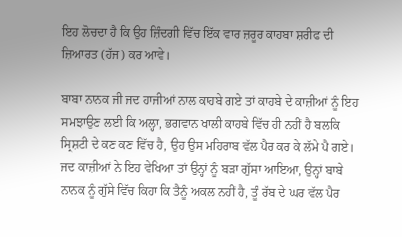ਇਹ ਲੋਚਦਾ ਹੈ ਕਿ ਉਹ ਜ਼ਿੰਦਗੀ ਵਿੱਚ ਇੱਕ ਵਾਰ ਜ਼ਰੂਰ ਕਾਹਬਾ ਸ਼ਰੀਫ ਦੀ ਜ਼ਿਆਰਤ (ਹੱਜ) ਕਰ ਆਵੇ।

ਬਾਬਾ ਨਾਨਕ ਜੀ ਜਦ ਹਾਜੀਆਂ ਨਾਲ ਕਾਹਬੇ ਗਏ ਤਾਂ ਕਾਹਬੇ ਦੇ ਕਾਜ਼ੀਆਂ ਨੂੰ ਇਹ ਸਮਝਾਉਣ ਲਈ ਕਿ ਅਲ੍ਹਾ, ਭਗਵਾਨ ਖਾਲੀ ਕਾਹਬੇ ਵਿੱਚ ਹੀ ਨਹੀਂ ਹੈ ਬਲਕਿ ਸ੍ਰਿਸ਼ਟੀ ਦੇ ਕਣ ਕਣ ਵਿੱਚ ਹੈ, ਉਹ ਉਸ ਮਹਿਰਾਬ ਵੱਲ ਪੈਰ ਕਰ ਕੇ ਲੱਮੇ ਪੈ ਗਏ। ਜਦ ਕਾਜ਼ੀਆਂ ਨੇ ਇਹ ਵੇਖਿਆ ਤਾਂ ਉਨ੍ਹਾਂ ਨੂੰ ਬੜਾ ਗੁੱਸਾ ਆਇਆ, ਉਨ੍ਹਾਂ ਬਾਬੇ ਨਾਨਕ ਨੂੰ ਗੁੱਸੇ ਵਿੱਚ ਕਿਹਾ ਕਿ ਤੈਨੂੰ ਅਕਲ ਨਹੀਂ ਹੈ, ਤੂੰ ਰੱਬ ਦੇ ਘਰ ਵੱਲ ਪੈਰ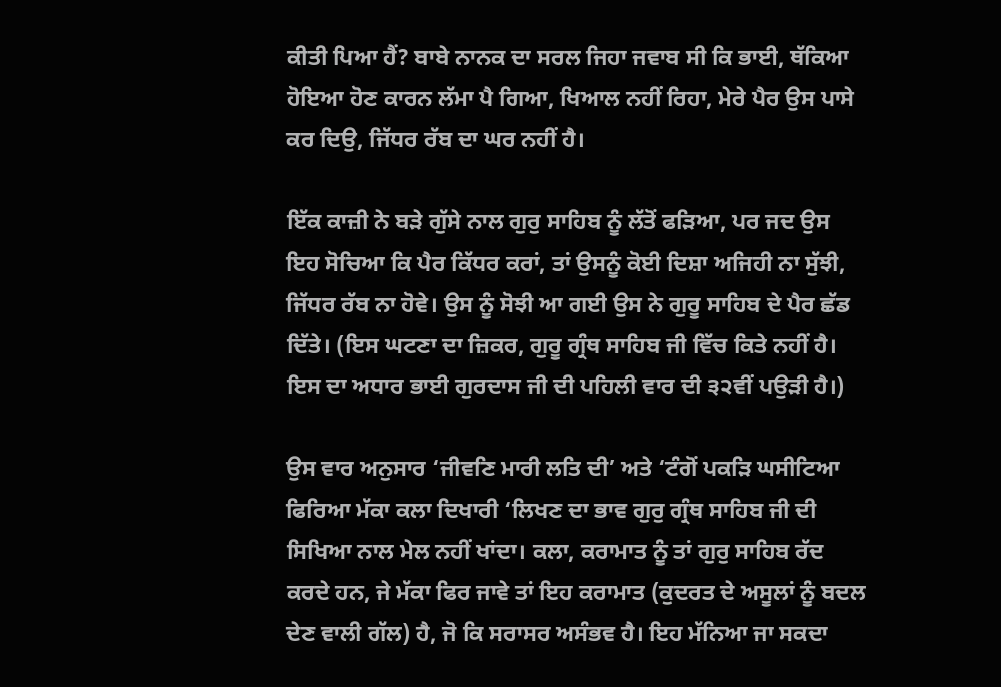ਕੀਤੀ ਪਿਆ ਹੈਂ? ਬਾਬੇ ਨਾਨਕ ਦਾ ਸਰਲ ਜਿਹਾ ਜਵਾਬ ਸੀ ਕਿ ਭਾਈ, ਥੱਕਿਆ ਹੋਇਆ ਹੋਣ ਕਾਰਨ ਲੱਮਾ ਪੈ ਗਿਆ, ਖਿਆਲ ਨਹੀਂ ਰਿਹਾ, ਮੇਰੇ ਪੈਰ ਉਸ ਪਾਸੇ ਕਰ ਦਿਉ, ਜਿੱਧਰ ਰੱਬ ਦਾ ਘਰ ਨਹੀਂ ਹੈ।

ਇੱਕ ਕਾਜ਼ੀ ਨੇ ਬੜੇ ਗੁੱਸੇ ਨਾਲ ਗੁਰੁ ਸਾਹਿਬ ਨੂੰ ਲੱਤੋਂ ਫੜਿਆ, ਪਰ ਜਦ ਉਸ ਇਹ ਸੋਚਿਆ ਕਿ ਪੈਰ ਕਿੱਧਰ ਕਰਾਂ, ਤਾਂ ਉਸਨੂੰ ਕੋਈ ਦਿਸ਼ਾ ਅਜਿਹੀ ਨਾ ਸੁੱਝੀ, ਜਿੱਧਰ ਰੱਬ ਨਾ ਹੋਵੇ। ਉਸ ਨੂੰ ਸੋਝੀ ਆ ਗਈ ਉਸ ਨੇ ਗੁਰੂ ਸਾਹਿਬ ਦੇ ਪੈਰ ਛੱਡ ਦਿੱਤੇ। (ਇਸ ਘਟਣਾ ਦਾ ਜ਼ਿਕਰ, ਗੁਰੂ ਗ੍ਰੰਥ ਸਾਹਿਬ ਜੀ ਵਿੱਚ ਕਿਤੇ ਨਹੀਂ ਹੈ। ਇਸ ਦਾ ਅਧਾਰ ਭਾਈ ਗੁਰਦਾਸ ਜੀ ਦੀ ਪਹਿਲੀ ਵਾਰ ਦੀ ੩੨ਵੀਂ ਪਉੜੀ ਹੈ।)

ਉਸ ਵਾਰ ਅਨੁਸਾਰ ‘ਜੀਵਣਿ ਮਾਰੀ ਲਤਿ ਦੀ’ ਅਤੇ ‘ਟੰਗੋਂ ਪਕੜਿ ਘਸੀਟਿਆ ਫਿਰਿਆ ਮੱਕਾ ਕਲਾ ਦਿਖਾਰੀ ‘ਲਿਖਣ ਦਾ ਭਾਵ ਗੁਰੁ ਗ੍ਰੰਥ ਸਾਹਿਬ ਜੀ ਦੀ ਸਿਖਿਆ ਨਾਲ ਮੇਲ ਨਹੀਂ ਖਾਂਦਾ। ਕਲਾ, ਕਰਾਮਾਤ ਨੂੰ ਤਾਂ ਗੁਰੁ ਸਾਹਿਬ ਰੱਦ ਕਰਦੇ ਹਨ, ਜੇ ਮੱਕਾ ਫਿਰ ਜਾਵੇ ਤਾਂ ਇਹ ਕਰਾਮਾਤ (ਕੁਦਰਤ ਦੇ ਅਸੂਲਾਂ ਨੂੰ ਬਦਲ ਦੇਣ ਵਾਲੀ ਗੱਲ) ਹੈ, ਜੋ ਕਿ ਸਰਾਸਰ ਅਸੰਭਵ ਹੈ। ਇਹ ਮੱਨਿਆ ਜਾ ਸਕਦਾ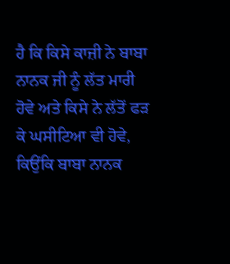ਹੈ ਕਿ ਕਿਸੇ ਕਾਜ਼ੀ ਨੇ ਬਾਬਾ ਨਾਨਕ ਜੀ ਨੂੰ ਲੱਤ ਮਾਰੀ ਹੋਵੇ ਅਤੇ ਕਿਸੇ ਨੇ ਲੱਤੋਂ ਫੜ ਕੇ ਘਸੀਟਿਆ ਵੀ ਹੋਵੇ, ਕਿਉਂਕਿ ਬਾਬਾ ਨਾਨਕ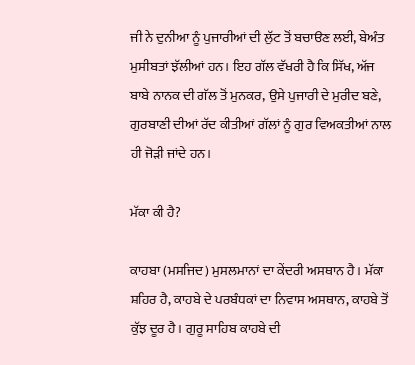ਜੀ ਨੇ ਦੁਨੀਆ ਨੂੰ ਪੁਜਾਰੀਆਂ ਦੀ ਲੁੱਟ ਤੋਂ ਬਚਾੳਣ ਲਈ, ਬੇਅੰਤ ਮੁਸੀਬਤਾਂ ਝੱਲੀਆਂ ਹਨ। ਇਹ ਗੱਲ ਵੱਖਰੀ ਹੈ ਕਿ ਸਿੱਖ, ਅੱਜ ਬਾਬੇ ਨਾਨਕ ਦੀ ਗੱਲ ਤੋਂ ਮੁਨਕਰ, ਉਸੇ ਪੁਜਾਰੀ ਦੇ ਮੁਰੀਦ ਬਣੇ, ਗੁਰਬਾਣੀ ਦੀਆਂ ਰੱਦ ਕੀਤੀਆਂ ਗੱਲਾਂ ਨੂੰ ਗੁਰ ਵਿਅਕਤੀਆਂ ਨਾਲ ਹੀ ਜੋੜੀ ਜਾਂਦੇ ਹਨ।

ਮੱਕਾ ਕੀ ਹੈ?

ਕਾਹਬਾ (ਮਸਜਿਦ) ਮੁਸਲਮਾਨਾਂ ਦਾ ਕੇਂਦਰੀ ਅਸਥਾਨ ਹੈ। ਮੱਕਾ ਸ਼ਹਿਰ ਹੈ, ਕਾਹਬੇ ਦੇ ਪਰਬੰਧਕਾਂ ਦਾ ਨਿਵਾਸ ਅਸਥਾਨ, ਕਾਹਬੇ ਤੋਂ ਕੁੱਝ ਦੂਰ ਹੈ। ਗੁਰੂ ਸਾਹਿਬ ਕਾਹਬੇ ਦੀ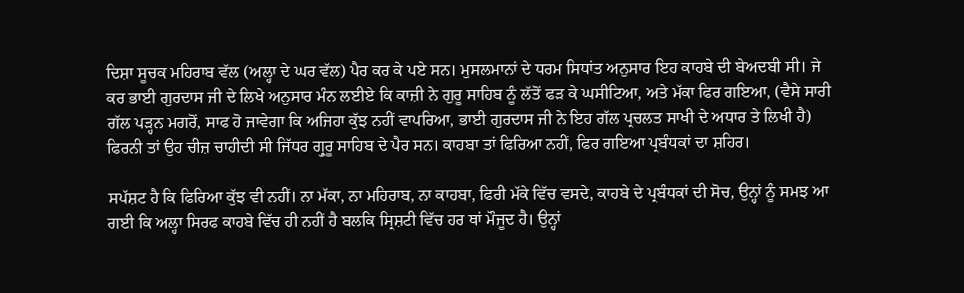ਦਿਸ਼ਾ ਸੂਚਕ ਮਹਿਰਾਬ ਵੱਲ (ਅਲ੍ਹਾ ਦੇ ਘਰ ਵੱਲ) ਪੈਰ ਕਰ ਕੇ ਪਏ ਸਨ। ਮੁਸਲਮਾਨਾਂ ਦੇ ਧਰਮ ਸਿਧਾਂਤ ਅਨੁਸਾਰ ਇਹ ਕਾਹਬੇ ਦੀ ਬੇਅਦਬੀ ਸੀ। ਜੇ ਕਰ ਭਾਈ ਗੁਰਦਾਸ ਜੀ ਦੇ ਲਿਖੇ ਅਨੁਸਾਰ ਮੰਨ ਲਈਏ ਕਿ ਕਾਜ਼ੀ ਨੇ ਗੁਰੂ ਸਾਹਿਬ ਨੂੰ ਲੱਤੋਂ ਫੜ ਕੇ ਘਸੀਟਿਆ, ਅਤੇ ਮੱਕਾ ਫਿਰ ਗਇਆ, (ਵੈਸੇ ਸਾਰੀ ਗੱਲ ਪੜ੍ਹਨ ਮਗਰੋਂ, ਸਾਫ ਹੋ ਜਾਵੇਗਾ ਕਿ ਅਜਿਹਾ ਕੁੱਝ ਨਹੀਂ ਵਾਪਰਿਆ, ਭਾਈ ਗੁਰਦਾਸ ਜੀ ਨੇ ਇਹ ਗੱਲ ਪ੍ਰਚਲਤ ਸਾਖੀ ਦੇ ਅਧਾਰ ਤੇ ਲਿਖੀ ਹੈ) ਫਿਰਨੀ ਤਾਂ ਉਹ ਚੀਜ਼ ਚਾਹੀਦੀ ਸੀ ਜਿੱਧਰ ਗ੍ਰੁਰੂ ਸਾਹਿਬ ਦੇ ਪੈਰ ਸਨ। ਕਾਹਬਾ ਤਾਂ ਫਿਰਿਆ ਨਹੀਂ, ਫਿਰ ਗਇਆ ਪ੍ਰਬੰਧਕਾਂ ਦਾ ਸ਼ਹਿਰ।

ਸਪੱਸ਼ਟ ਹੈ ਕਿ ਫਿਰਿਆ ਕੁੱਝ ਵੀ ਨਹੀਂ। ਨਾ ਮੱਕਾ, ਨਾ ਮਹਿਰਾਬ, ਨਾ ਕਾਹਬਾ, ਫਿਰੀ ਮੱਕੇ ਵਿੱਚ ਵਸਦੇ, ਕਾਹਬੇ ਦੇ ਪ੍ਰਬੰਧਕਾਂ ਦੀ ਸੋਚ, ਉਨ੍ਹਾਂ ਨੂੰ ਸਮਝ ਆ ਗਈ ਕਿ ਅਲ੍ਹਾ ਸਿਰਫ ਕਾਹਬੇ ਵਿੱਚ ਹੀ ਨਹੀਂ ਹੈ ਬਲਕਿ ਸ੍ਰਿਸ਼ਟੀ ਵਿੱਚ ਹਰ ਥਾਂ ਮੌਜੂਦ ਹੈ। ਉਨ੍ਹਾਂ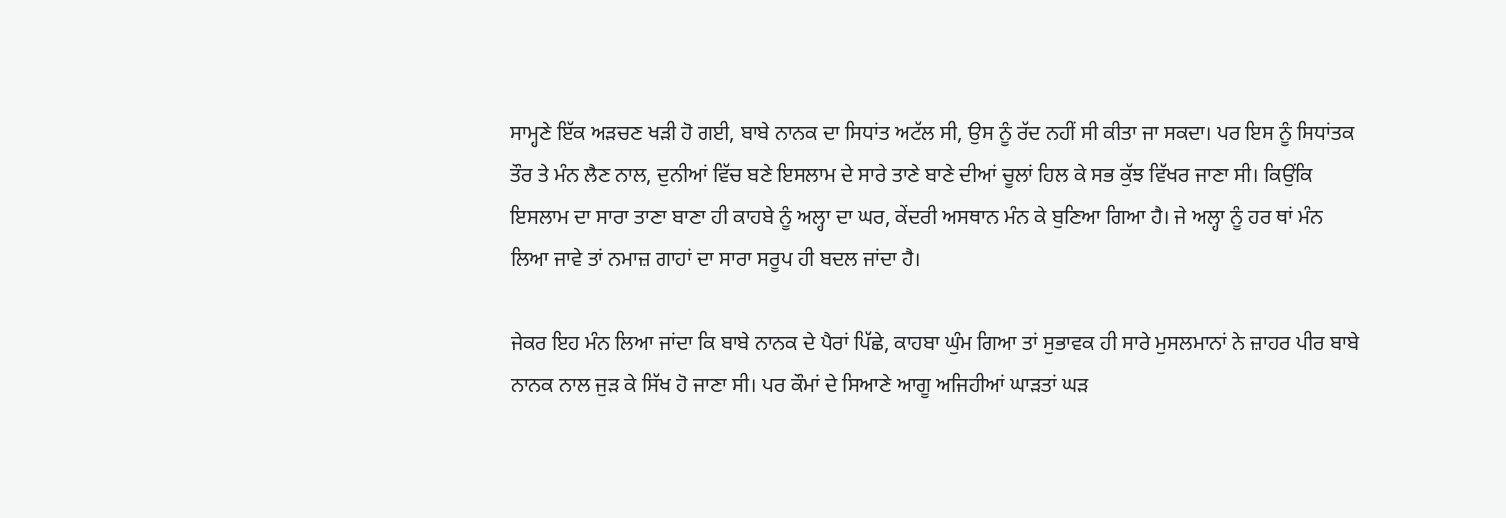ਸਾਮ੍ਹਣੇ ਇੱਕ ਅੜਚਣ ਖੜੀ ਹੋ ਗਈ, ਬਾਬੇ ਨਾਨਕ ਦਾ ਸਿਧਾਂਤ ਅਟੱਲ ਸੀ, ਉਸ ਨੂੰ ਰੱਦ ਨਹੀਂ ਸੀ ਕੀਤਾ ਜਾ ਸਕਦਾ। ਪਰ ਇਸ ਨੂੰ ਸਿਧਾਂਤਕ ਤੌਰ ਤੇ ਮੰਨ ਲੈਣ ਨਾਲ, ਦੁਨੀਆਂ ਵਿੱਚ ਬਣੇ ਇਸਲਾਮ ਦੇ ਸਾਰੇ ਤਾਣੇ ਬਾਣੇ ਦੀਆਂ ਚੂਲਾਂ ਹਿਲ ਕੇ ਸਭ ਕੁੱਝ ਵਿੱਖਰ ਜਾਣਾ ਸੀ। ਕਿਉਂਕਿ ਇਸਲਾਮ ਦਾ ਸਾਰਾ ਤਾਣਾ ਬਾਣਾ ਹੀ ਕਾਹਬੇ ਨੂੰ ਅਲ੍ਹਾ ਦਾ ਘਰ, ਕੇਂਦਰੀ ਅਸਥਾਨ ਮੰਨ ਕੇ ਬੁਣਿਆ ਗਿਆ ਹੈ। ਜੇ ਅਲ੍ਹਾ ਨੂੰ ਹਰ ਥਾਂ ਮੰਨ ਲਿਆ ਜਾਵੇ ਤਾਂ ਨਮਾਜ਼ ਗਾਹਾਂ ਦਾ ਸਾਰਾ ਸਰੂਪ ਹੀ ਬਦਲ ਜਾਂਦਾ ਹੈ।

ਜੇਕਰ ਇਹ ਮੰਨ ਲਿਆ ਜਾਂਦਾ ਕਿ ਬਾਬੇ ਨਾਨਕ ਦੇ ਪੈਰਾਂ ਪਿੱਛੇ, ਕਾਹਬਾ ਘੁੰਮ ਗਿਆ ਤਾਂ ਸੁਭਾਵਕ ਹੀ ਸਾਰੇ ਮੁਸਲਮਾਨਾਂ ਨੇ ਜ਼ਾਹਰ ਪੀਰ ਬਾਬੇ ਨਾਨਕ ਨਾਲ ਜੁੜ ਕੇ ਸਿੱਖ ਹੋ ਜਾਣਾ ਸੀ। ਪਰ ਕੌਮਾਂ ਦੇ ਸਿਆਣੇ ਆਗੂ ਅਜਿਹੀਆਂ ਘਾੜਤਾਂ ਘੜ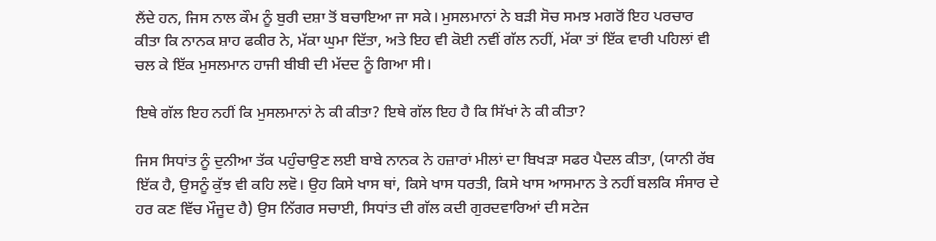ਲੈਂਦੇ ਹਨ, ਜਿਸ ਨਾਲ ਕੌਮ ਨੂੰ ਬੁਰੀ ਦਸ਼ਾ ਤੋਂ ਬਚਾਇਆ ਜਾ ਸਕੇ। ਮੁਸਲਮਾਨਾਂ ਨੇ ਬੜੀ ਸੋਚ ਸਮਝ ਮਗਰੋਂ ਇਹ ਪਰਚਾਰ ਕੀਤਾ ਕਿ ਨਾਨਕ ਸ਼ਾਹ ਫਕੀਰ ਨੇ, ਮੱਕਾ ਘੁਮਾ ਦਿੱਤਾ, ਅਤੇ ਇਹ ਵੀ ਕੋਈ ਨਵੀਂ ਗੱਲ ਨਹੀਂ, ਮੱਕਾ ਤਾਂ ਇੱਕ ਵਾਰੀ ਪਹਿਲਾਂ ਵੀ ਚਲ ਕੇ ਇੱਕ ਮੁਸਲਮਾਨ ਹਾਜੀ ਬੀਬੀ ਦੀ ਮੱਦਦ ਨੂੰ ਗਿਆ ਸੀ।

ਇਥੇ ਗੱਲ ਇਹ ਨਹੀਂ ਕਿ ਮੁਸਲਮਾਨਾਂ ਨੇ ਕੀ ਕੀਤਾ? ਇਥੇ ਗੱਲ ਇਹ ਹੈ ਕਿ ਸਿੱਖਾਂ ਨੇ ਕੀ ਕੀਤਾ?

ਜਿਸ ਸਿਧਾਂਤ ਨੂੰ ਦੁਨੀਆ ਤੱਕ ਪਹੁੰਚਾਉਣ ਲਈ ਬਾਬੇ ਨਾਨਕ ਨੇ ਹਜ਼ਾਰਾਂ ਮੀਲਾਂ ਦਾ ਬਿਖੜਾ ਸਫਰ ਪੈਦਲ ਕੀਤਾ, (ਯਾਨੀ ਰੱਬ ਇੱਕ ਹੈ, ਉਸਨੂੰ ਕੁੱਝ ਵੀ ਕਹਿ ਲਵੋ। ਉਹ ਕਿਸੇ ਖਾਸ ਥਾਂ, ਕਿਸੇ ਖਾਸ ਧਰਤੀ, ਕਿਸੇ ਖਾਸ ਆਸਮਾਨ ਤੇ ਨਹੀਂ ਬਲਕਿ ਸੰਸਾਰ ਦੇ ਹਰ ਕਣ ਵਿੱਚ ਮੌਜੂਦ ਹੈ) ਉਸ ਨਿੱਗਰ ਸਚਾਈ, ਸਿਧਾਂਤ ਦੀ ਗੱਲ ਕਦੀ ਗੁਰਦਵਾਰਿਆਂ ਦੀ ਸਟੇਜ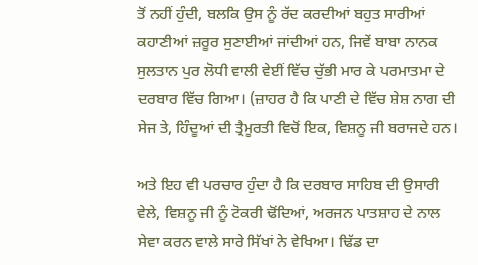ਤੋਂ ਨਹੀਂ ਹੁੰਦੀ, ਬਲਕਿ ਉਸ ਨੂੰ ਰੱਦ ਕਰਦੀਆਂ ਬਹੁਤ ਸਾਰੀਆਂ ਕਹਾਣੀਆਂ ਜ਼ਰੂਰ ਸੁਣਾਈਆਂ ਜਾਂਦੀਆਂ ਹਨ, ਜਿਵੇਂ ਬਾਬਾ ਨਾਨਕ ਸੁਲਤਾਨ ਪੁਰ ਲੋਧੀ ਵਾਲੀ ਵੇਈਂ ਵਿੱਚ ਚੁੱਭੀ ਮਾਰ ਕੇ ਪਰਮਾਤਮਾ ਦੇ ਦਰਬਾਰ ਵਿੱਚ ਗਿਆ। (ਜ਼ਾਹਰ ਹੈ ਕਿ ਪਾਣੀ ਦੇ ਵਿੱਚ ਸ਼ੇਸ਼ ਨਾਗ ਦੀ ਸੇਜ ਤੇ, ਹਿੰਦੂਆਂ ਦੀ ਤ੍ਰੈਮੂਰਤੀ ਵਿਚੋਂ ਇਕ, ਵਿਸ਼ਨੂ ਜੀ ਬਰਾਜਦੇ ਹਨ।

ਅਤੇ ਇਹ ਵੀ ਪਰਚਾਰ ਹੁੰਦਾ ਹੈ ਕਿ ਦਰਬਾਰ ਸਾਹਿਬ ਦੀ ਉਸਾਰੀ ਵੇਲੇ, ਵਿਸ਼ਨੂ ਜੀ ਨੂੰ ਟੋਕਰੀ ਢੋਂਦਿਆਂ, ਅਰਜਨ ਪਾਤਸ਼ਾਹ ਦੇ ਨਾਲ ਸੇਵਾ ਕਰਨ ਵਾਲੇ ਸਾਰੇ ਸਿੱਖਾਂ ਨੇ ਵੇਖਿਆ। ਢਿੱਡ ਦਾ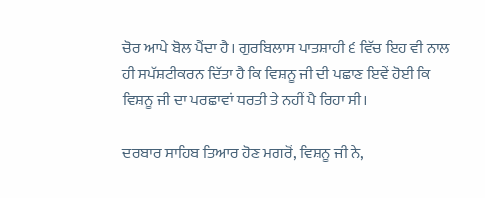ਚੋਰ ਆਪੇ ਬੋਲ ਪੈਂਦਾ ਹੈ। ਗੁਰਬਿਲਾਸ ਪਾਤਸ਼ਾਹੀ ੬ ਵਿੱਚ ਇਹ ਵੀ ਨਾਲ ਹੀ ਸਪੱਸ਼ਟੀਕਰਨ ਦਿੱਤਾ ਹੈ ਕਿ ਵਿਸ਼ਨੂ ਜੀ ਦੀ ਪਛਾਣ ਇਵੇਂ ਹੋਈ ਕਿ ਵਿਸ਼ਨੂ ਜੀ ਦਾ ਪਰਛਾਵਾਂ ਧਰਤੀ ਤੇ ਨਹੀਂ ਪੈ ਰਿਹਾ ਸੀ।

ਦਰਬਾਰ ਸਾਹਿਬ ਤਿਆਰ ਹੋਣ ਮਗਰੋਂ, ਵਿਸ਼ਨੂ ਜੀ ਨੇ,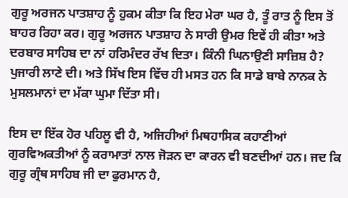ਗੁਰੂ ਅਰਜਨ ਪਾਤਸ਼ਾਹ ਨੂੰ ਹੁਕਮ ਕੀਤਾ ਕਿ ਇਹ ਮੇਰਾ ਘਰ ਹੈ, ਤੂੰ ਰਾਤ ਨੂੰ ਇਸ ਤੋਂ ਬਾਹਰ ਰਿਹਾ ਕਰ। ਗੁਰੂ ਅਰਜਨ ਪਾਤਸ਼ਾਹ ਨੇ ਸਾਰੀ ਉਮਰ ਇਵੇਂ ਹੀ ਕੀਤਾ ਅਤੇ ਦਰਬਾਰ ਸਾਹਿਬ ਦਾ ਨਾਂ ਹਰਿਮੰਦਰ ਰੱਖ ਦਿਤਾ। ਕਿੰਨੀ ਘਿਨਾਉਣੀ ਸਾਜ਼ਿਸ਼ ਹੈ? ਪੁਜਾਰੀ ਲਾਣੇ ਦੀ। ਅਤੇ ਸਿੱਖ ਇਸ ਵਿੱਚ ਹੀ ਮਸਤ ਹਨ ਕਿ ਸਾਡੇ ਬਾਬੇ ਨਾਨਕ ਨੇ ਮੁਸਲਮਾਨਾਂ ਦਾ ਮੱਕਾ ਘੁਮਾ ਦਿੱਤਾ ਸੀ।

ਇਸ ਦਾ ਇੱਕ ਹੋਰ ਪਹਿਲੂ ਵੀ ਹੈ, ਅਜਿਹੀਆਂ ਮਿਥਹਾਸਿਕ ਕਹਾਣੀਆਂ ਗੁਰਵਿਅਕਤੀਆਂ ਨੂੰ ਕਰਾਮਾਤਾਂ ਨਾਲ ਜੋੜਨ ਦਾ ਕਾਰਨ ਵੀ ਬਣਦੀਆਂ ਹਨ। ਜਦ ਕਿ ਗੁਰੂ ਗ੍ਰੰਥ ਸਾਹਿਬ ਜੀ ਦਾ ਫੁਰਮਾਨ ਹੈ,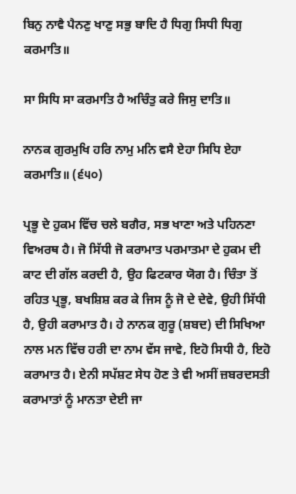ਬਿਨੁ ਨਾਵੈ ਪੈਨਣੁ ਖਾਣੁ ਸਭੁ ਬਾਦਿ ਹੈ ਧਿਗੁ ਸਿਧੀ ਧਿਗੁ ਕਰਮਾਤਿ॥

ਸਾ ਸਿਧਿ ਸਾ ਕਰਮਾਤਿ ਹੈ ਅਚਿੰਤੁ ਕਰੇ ਜਿਸੁ ਦਾਤਿ॥

ਨਾਨਕ ਗੁਰਮੁਖਿ ਹਰਿ ਨਾਮੁ ਮਨਿ ਵਸੈ ਏਹਾ ਸਿਧਿ ਏਹਾ ਕਰਮਾਤਿ॥ (੬੫੦)

ਪ੍ਰਭੂ ਦੇ ਹੁਕਮ ਵਿੱਚ ਚਲੇ ਬਗੈਰ, ਸਭ ਖਾਣਾ ਅਤੇ ਪਹਿਨਣਾ ਵਿਅਰਥ ਹੈ। ਜੋ ਸਿੱਧੀ ਜੋ ਕਰਾਮਾਤ ਪਰਮਾਤਮਾ ਦੇ ਹੁਕਮ ਦੀ ਕਾਟ ਦੀ ਗੱਲ ਕਰਦੀ ਹੈ, ਉਹ ਫਿਟਕਾਰ ਯੋਗ ਹੈ। ਚਿੰਤਾ ਤੋਂ ਰਹਿਤ ਪ੍ਰਭੂ, ਬਖਸ਼ਿਸ਼ ਕਰ ਕੇ ਜਿਸ ਨੂੰ ਜੋ ਦੇ ਦੇਵੇ, ਉਹੀ ਸਿੱਧੀ ਹੈ, ਉਹੀ ਕਰਾਮਾਤ ਹੈ। ਹੇ ਨਾਨਕ ਗੁਰੂ (ਸ਼ਬਦ) ਦੀ ਸਿਖਿਆ ਨਾਲ ਮਨ ਵਿੱਚ ਹਰੀ ਦਾ ਨਾਮ ਵੱਸ ਜਾਵੇ, ਇਹੋ ਸਿਧੀ ਹੈ, ਇਹੋ ਕਰਾਮਾਤ ਹੈ। ਏਨੀ ਸਪੱਸ਼ਟ ਸੇਧ ਹੋਣ ਤੇ ਵੀ ਅਸੀਂ ਜ਼ਬਰਦਸਤੀ ਕਰਾਮਾਤਾਂ ਨੂੰ ਮਾਨਤਾ ਦੇਈ ਜਾ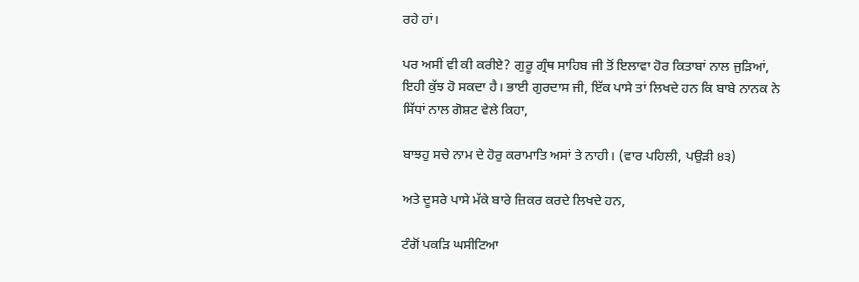ਰਹੇ ਹਾਂ।

ਪਰ ਅਸੀਂ ਵੀ ਕੀ ਕਰੀਏ? ਗੁਰੂ ਗ੍ਰੰਥ ਸਾਹਿਬ ਜੀ ਤੋਂ ਇਲਾਵਾ ਹੋਰ ਕਿਤਾਬਾਂ ਨਾਲ ਜੁੜਿਆਂ, ਇਹੀ ਕੁੱਝ ਹੋ ਸਕਦਾ ਹੈ। ਭਾਈ ਗੁਰਦਾਸ ਜੀ, ਇੱਕ ਪਾਸੇ ਤਾਂ ਲਿਖਦੇ ਹਨ ਕਿ ਬਾਬੇ ਨਾਨਕ ਨੇ ਸਿੱਧਾਂ ਨਾਲ ਗੋਸ਼ਟ ਵੇਲੇ ਕਿਹਾ,

ਬਾਝਹੁ ਸਚੇ ਨਾਮ ਦੇ ਹੋਰੁ ਕਰਾਮਾਤਿ ਅਸਾਂ ਤੇ ਨਾਹੀ। (ਵਾਰ ਪਹਿਲੀ, ਪਉੜੀ ੪੩)

ਅਤੇ ਦੂਸਰੇ ਪਾਸੇ ਮੱਕੇ ਬਾਰੇ ਜ਼ਿਕਰ ਕਰਦੇ ਲਿਖਦੇ ਹਨ,

ਟੰਗੋਂ ਪਕੜਿ ਘਸੀਟਿਆ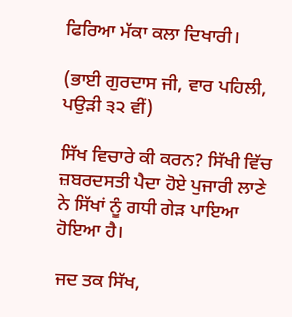ਫਿਰਿਆ ਮੱਕਾ ਕਲਾ ਦਿਖਾਰੀ।

(ਭਾਈ ਗੁਰਦਾਸ ਜੀ, ਵਾਰ ਪਹਿਲੀ, ਪਉੜੀ ੩੨ ਵੀਂ)

ਸਿੱਖ ਵਿਚਾਰੇ ਕੀ ਕਰਨ? ਸਿੱਖੀ ਵਿੱਚ ਜ਼ਬਰਦਸਤੀ ਪੈਦਾ ਹੋਏ ਪੁਜਾਰੀ ਲਾਣੇ ਨੇ ਸਿੱਖਾਂ ਨੂੰ ਗਧੀ ਗੇੜ ਪਾਇਆ ਹੋਇਆ ਹੈ।

ਜਦ ਤਕ ਸਿੱਖ,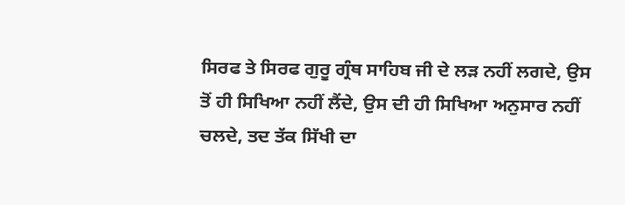ਸਿਰਫ ਤੇ ਸਿਰਫ ਗੁਰੂ ਗ੍ਰੰਥ ਸਾਹਿਬ ਜੀ ਦੇ ਲੜ ਨਹੀਂ ਲਗਦੇ, ਉਸ ਤੋਂ ਹੀ ਸਿਖਿਆ ਨਹੀਂ ਲੈਂਦੇ, ਉਸ ਦੀ ਹੀ ਸਿਖਿਆ ਅਨੁਸਾਰ ਨਹੀਂ ਚਲਦੇ, ਤਦ ਤੱਕ ਸਿੱਖੀ ਦਾ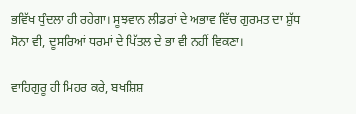ਭਵਿੱਖ ਧੁੰਦਲਾ ਹੀ ਰਹੇਗਾ। ਸੂਝਵਾਨ ਲੀਡਰਾਂ ਦੇ ਅਭਾਵ ਵਿੱਚ ਗੁਰਮਤ ਦਾ ਸ਼ੁੱਧ ਸੋਨਾ ਵੀ, ਦੂਸਰਿਆਂ ਧਰਮਾਂ ਦੇ ਪਿੱਤਲ ਦੇ ਭਾ ਵੀ ਨਹੀਂ ਵਿਕਣਾ।

ਵਾਹਿਗੁਰੂ ਹੀ ਮਿਹਰ ਕਰੇ, ਬਖਸ਼ਿਸ਼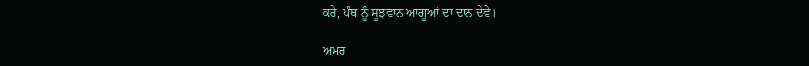ਕਰੇ, ਪੰਥ ਨੂੰ ਸੂਝਵਾਨ ਆਗੂਆਂ ਦਾ ਦਾਨ ਦੇਵੇ।

ਅਮਰ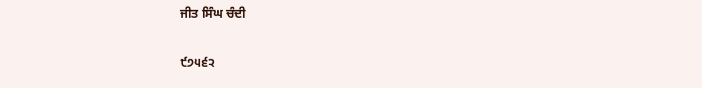ਜੀਤ ਸਿੰਘ ਚੰਦੀ

੯੭੫੬੨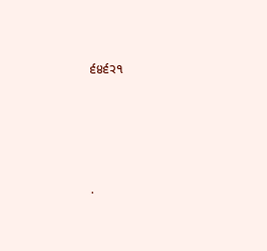੬੪੬੨੧




.